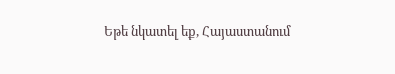Եթե նկատել եք, Հայաստանում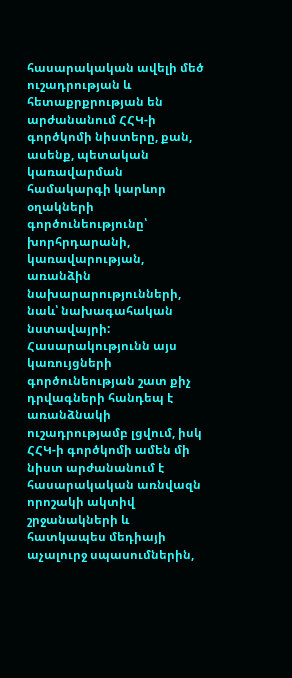հասարակական ավելի մեծ ուշադրության և հետաքրքրության են արժանանում ՀՀԿ-ի գործկոմի նիստերը, քան, ասենք, պետական կառավարման համակարգի կարևոր օղակների գործունեությունը՝ խորհրդարանի, կառավարության, առանձին նախարարությունների, նաև՝ նախագահական նստավայրի: Հասարակությունն այս կառույցների գործունեության շատ քիչ դրվագների հանդեպ է առանձնակի ուշադրությամբ լցվում, իսկ ՀՀԿ-ի գործկոմի ամեն մի նիստ արժանանում է հասարակական առնվազն որոշակի ակտիվ շրջանակների և հատկապես մեդիայի աչալուրջ սպասումներին,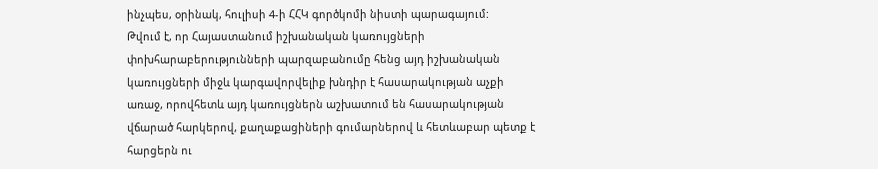ինչպես, օրինակ, հուլիսի 4-ի ՀՀԿ գործկոմի նիստի պարագայում:
Թվում է, որ Հայաստանում իշխանական կառույցների փոխհարաբերությունների պարզաբանումը հենց այդ իշխանական կառույցների միջև կարգավորվելիք խնդիր է հասարակության աչքի առաջ, որովհետև այդ կառույցներն աշխատում են հասարակության վճարած հարկերով, քաղաքացիների գումարներով և հետևաբար պետք է հարցերն ու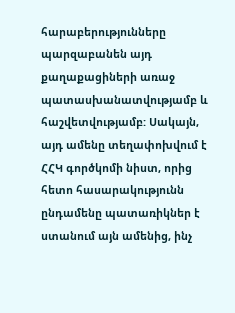հարաբերությունները պարզաբանեն այդ քաղաքացիների առաջ պատասխանատվությամբ և հաշվետվությամբ: Սակայն, այդ ամենը տեղափոխվում է ՀՀԿ գործկոմի նիստ, որից հետո հասարակությունն ընդամենը պատառիկներ է ստանում այն ամենից, ինչ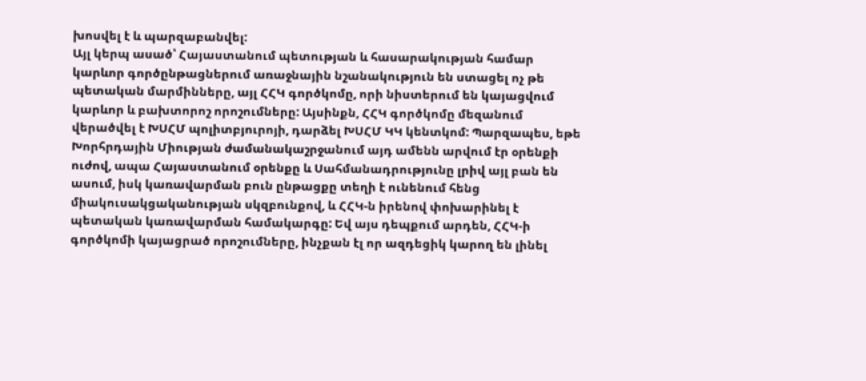խոսվել է և պարզաբանվել:
Այլ կերպ ասած՝ Հայաստանում պետության և հասարակության համար կարևոր գործընթացներում առաջնային նշանակություն են ստացել ոչ թե պետական մարմինները, այլ ՀՀԿ գործկոմը, որի նիստերում են կայացվում կարևոր և բախտորոշ որոշումները: Այսինքն, ՀՀԿ գործկոմը մեզանում վերածվել է ԽՍՀՄ պոլիտբյուրոյի, դարձել ԽՍՀՄ ԿԿ կենտկոմ: Պարզապես, եթե Խորհրդային Միության ժամանակաշրջանում այդ ամենն արվում էր օրենքի ուժով, ապա Հայաստանում օրենքը և Սահմանադրությունը լրիվ այլ բան են ասում, իսկ կառավարման բուն ընթացքը տեղի է ունենում հենց միակուսակցականության սկզբունքով, և ՀՀԿ-ն իրենով փոխարինել է պետական կառավարման համակարգը: Եվ այս դեպքում արդեն, ՀՀԿ-ի գործկոմի կայացրած որոշումները, ինչքան էլ որ ազդեցիկ կարող են լինել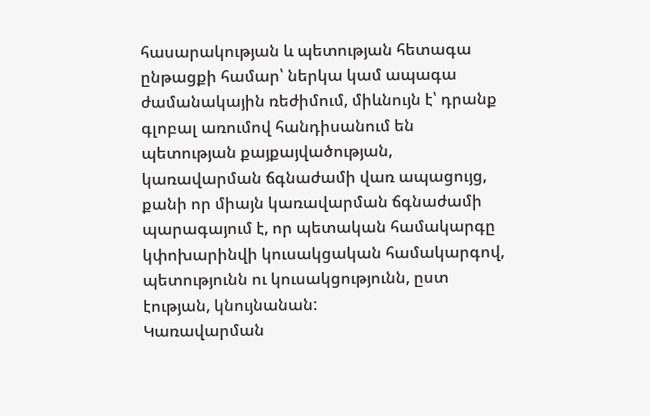հասարակության և պետության հետագա ընթացքի համար՝ ներկա կամ ապագա ժամանակային ռեժիմում, միևնույն է՝ դրանք գլոբալ առումով հանդիսանում են պետության քայքայվածության, կառավարման ճգնաժամի վառ ապացույց, քանի որ միայն կառավարման ճգնաժամի պարագայում է, որ պետական համակարգը կփոխարինվի կուսակցական համակարգով, պետությունն ու կուսակցությունն, ըստ էության, կնույնանան:
Կառավարման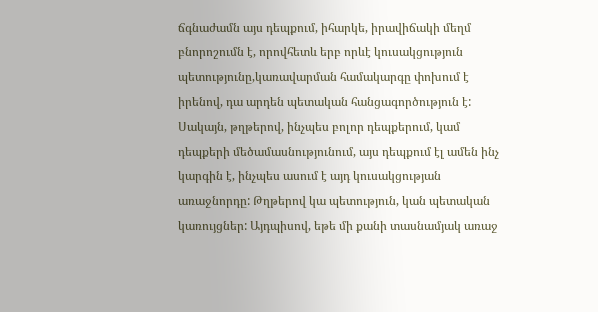ճգնաժամն այս դեպքում, իհարկե, իրավիճակի մեղմ բնորոշումն է, որովհետև երբ որևէ կուսակցություն պետությունը,կառավարման համակարգը փոխում է իրենով, դա արդեն պետական հանցագործություն է: Սակայն, թղթերով, ինչպես բոլոր դեպքերում, կամ դեպքերի մեծամասնությունում, այս դեպքում էլ ամեն ինչ կարգին է, ինչպես ասում է այդ կուսակցության առաջնորդը: Թղթերով կա պետություն, կան պետական կառույցներ: Այդպիսով, եթե մի քանի տասնամյակ առաջ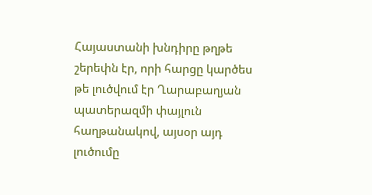Հայաստանի խնդիրը թղթե շերեփն էր, որի հարցը կարծես թե լուծվում էր Ղարաբաղյան պատերազմի փայլուն հաղթանակով, այսօր այդ լուծումը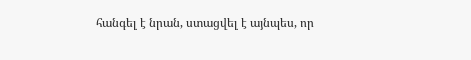հանգել է նրան, ստացվել է այնպես, որ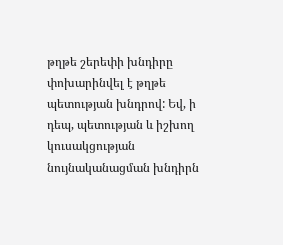թղթե շերեփի խնդիրը փոխարինվել է թղթե պետության խնդրով: Եվ, ի դեպ, պետության և իշխող կուսակցության նույնականացման խնդիրն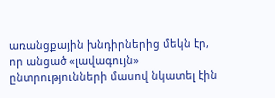առանցքային խնդիրներից մեկն էր, որ անցած «լավագույն» ընտրությունների մասով նկատել էին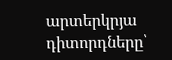արտերկրյա դիտորդները՝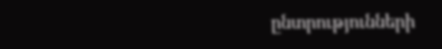ընտրությունների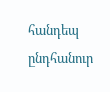հանդեպ ընդհանուր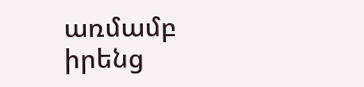առմամբ իրենց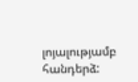լոյալությամբ հանդերձ: